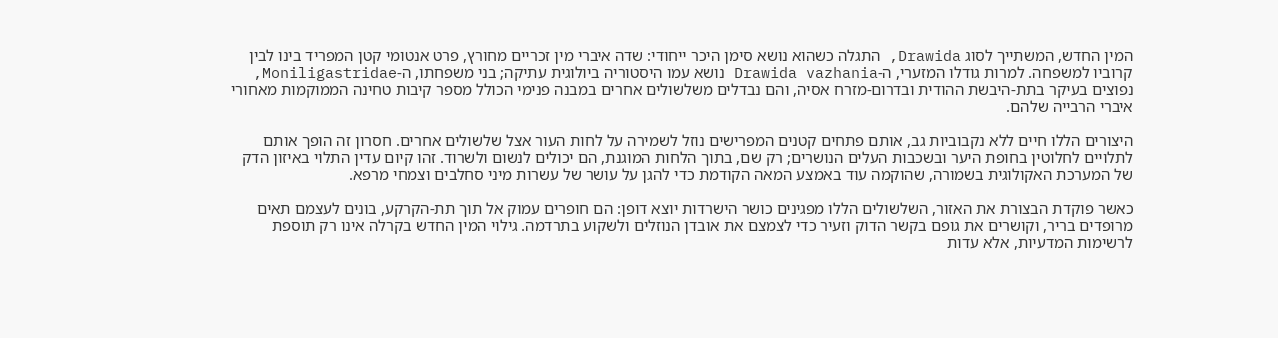המין החדש, המשתייך לסוג Drawida, התגלה כשהוא נושא סימן היכר ייחודי: שדה איברי מין זכריים מחורץ, פרט אנטומי קטן המפריד בינו לבין קרוביו למשפחה. למרות גודלו המזערי, ה-Drawida vazhania נושא עמו היסטוריה ביולוגית עתיקה; בני משפחתו, ה-Moniligastridae, נפוצים בעיקר בתת-היבשת ההודית ובדרום-מזרח אסיה, והם נבדלים משלשולים אחרים במבנה פנימי הכולל מספר קיבות טחינה הממוקמות מאחורי איברי הרבייה שלהם.

היצורים הללו חיים ללא נקבוביות גב, אותם פתחים קטנים המפרישים נוזל לשמירה על לחות העור אצל שלשולים אחרים. חסרון זה הופך אותם לתלויים לחלוטין בחופת היער ובשכבות העלים הנושרים; רק שם, בתוך הלחות המוגנת, הם יכולים לנשום ולשרוד. זהו קיום עדין התלוי באיזון הדק של המערכת האקולוגית בשמורה, שהוקמה עוד באמצע המאה הקודמת כדי להגן על עושר של עשרות מיני סחלבים וצמחי מרפא.

כאשר פוקדת הבצורת את האזור, השלשולים הללו מפגינים כושר הישרדות יוצא דופן: הם חופרים עמוק אל תוך תת-הקרקע, בונים לעצמם תאים מרופדים בריר, וקושרים את גופם בקשר הדוק וזעיר כדי לצמצם את אובדן הנוזלים ולשקוע בתרדמה. גילוי המין החדש בקרלה אינו רק תוספת לרשימות המדעיות, אלא עדות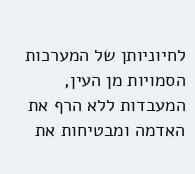לחיוניותן של המערכות הסמויות מן העין, המעבדות ללא הרף את האדמה ומבטיחות את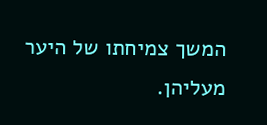המשך צמיחתו של היער מעליהן.